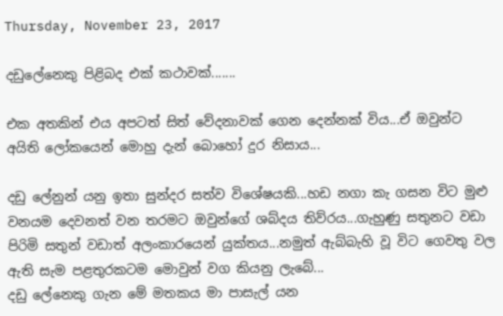Thursday, November 23, 2017

දඩුලේනෙකු පිළිබද එක් කථාවක්.......

එක අතකින් එය අපටත් සිත් වේදනාවක් ගෙන දෙන්නක් විය...ඒ ඔවුන්ට අයිති ලෝකයෙන් මොහු දැන් බොහෝ දුර නිසාය...

දඩු ලේනුන් යනු ඉතා සුන්දර සත්ව විශේෂයකි...හඩ නගා කැ ගසන විට මුළු වනයම දෙවනත් වන තරමට ඔවුන්ගේ ශබ්දය තිව්රය...ගැහුණු සතුනට වඩා පිරිමි සතුන් වඩාත් අලංකාරයෙන් යුක්තය...නමුත් ඇබ්බැහි වූ විට ගෙවතු වල ඇති සැම පළතුරකටම මොවුන් වග කියනු ලැබේ...
දඩු ලේනෙකු ගැන මේ මතකය මා පාසැල් යන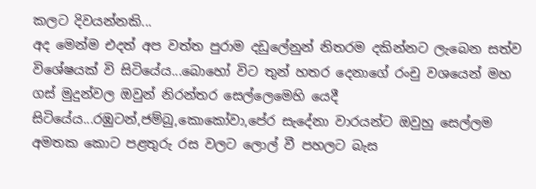කලට දිවයන්නකි...
අද මෙන්ම එදත් අප වත්ත පුරාම දඩුලේනුන් නිතරම දකින්නට ලැබෙන සත්ව විශේෂයක් වි සිටියේය...බොහෝ විට තුන් හතර දෙනාගේ රංචු වශයෙන් මහ ගස් මුදුන්වල ඔවුන් නිරන්තර සෙල්ලෙමෙහි යෙදී සිටියේය...රඹුටන්,ජම්බු,කොකෝවා,පේර සැදේනා වාරයන්ට ඔවුහු සෙල්ලම අමතක කොට පළතුරු රස වලට ලොල් වී පහලට බැස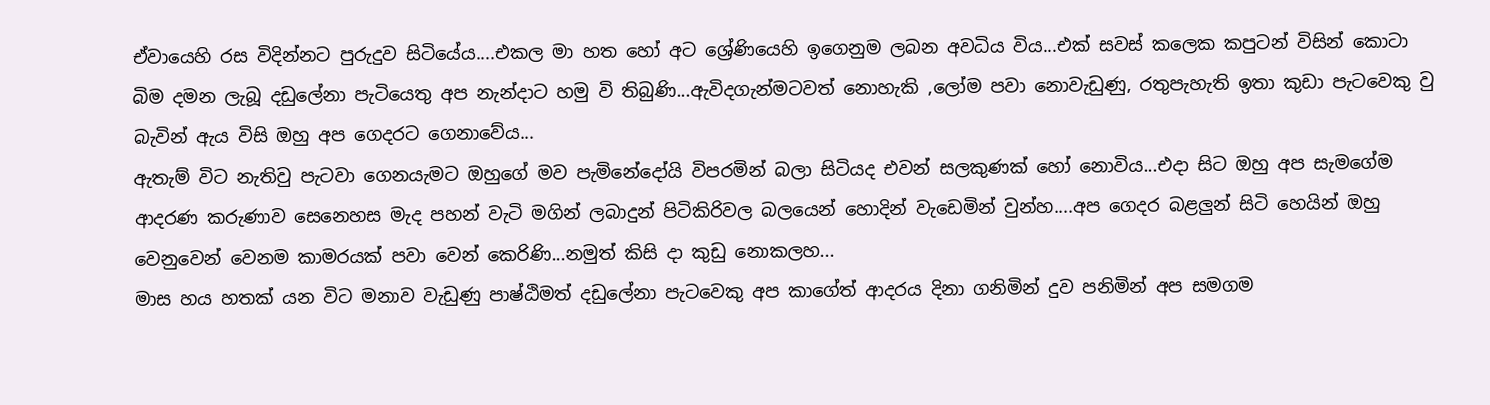ඒවායෙහි රස විදින්නට පුරුදුව සිටියේය....එකල මා හත හෝ අට ශ්‍රේණියෙහි ඉගෙනුම ලබන අවධිය විය...එක් සවස් කලෙක කපුටන් විසින් කොටා බිම දමන ලැබූ දඩුලේනා පැටියෙතු අප නැන්දාට හමු වි තිබුණි...ඇවිදගැන්මටවත් නොහැකි ,ලෝම පවා නොවැඩුණු, රතුපැහැති ඉතා කුඩා පැටවෙකු වු බැවින් ඇය විසි ඔහු අප ගෙදරට ගෙනාවේය...
ඇතැම් විට නැතිවු පැටවා ගෙනයැමට ඔහුගේ මව පැමිනේදෝයි විපරමින් බලා සිටියද එවන් සලකුණක් හෝ නොවිය...එදා සිට ඔහු අප සැමගේම ආදරණ කරුණාව සෙනෙහස මැද පහන් වැටි මගින් ලබාදුන් පිටිකිරිවල බලයෙන් හොදින් වැඩෙමින් වුන්හ....අප ගෙදර බළලුන් සිටි හෙයින් ඔහු වෙනුවෙන් වෙනම කාමරයක් පවා වෙන් කෙරිණි...නමුත් කිසි දා කුඩු නොකලහ...
මාස හය හතක් යන විට මනාව වැඩුණු පාෂ්ඨිමත් දඩුලේනා පැටවෙකු අප කාගේත් ආදරය දිනා ගනිමින් දුව පනිමින් අප සමගම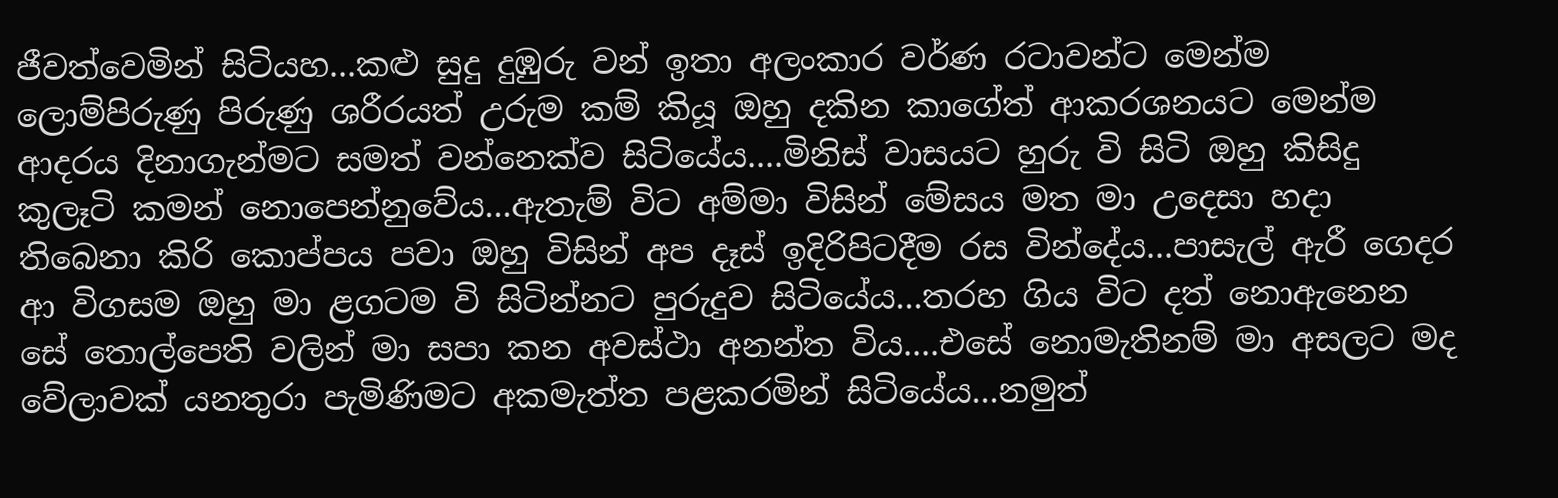ජීවත්වෙමින් සිටියහ...කළු සුදු දුඹුරු වන් ඉතා අලංකාර වර්ණ රටාවන්ට මෙන්ම ලොම්පිරුණු පිරුණු ශරීරයත් උරුම කම් කියූ ඔහු දකින කාගේත් ආකරශනයට මෙන්ම ආදරය දිනාගැන්මට සමත් වන්නෙක්ව සිටියේය....මිනිස් වාසයට හුරු වි සිටි ඔහු කිසිදු කුලෑටි කමන් නොපෙන්නුවේය...ඇතැම් විට අම්මා විසින් මේසය මත මා උදෙසා හදා තිබෙනා කිරි කොප්පය පවා ඔහු විසින් අප දෑස් ඉදිරිපිටදීම රස වින්දේය...පාසැල් ඇරී ගෙදර ආ විගසම ඔහු මා ළගටම වි සිටින්නට පුරුදුව සිටියේය...තරහ ගිය විට දත් නොඇනෙන සේ තොල්පෙති වලින් මා සපා කන අවස්ථා අනන්ත විය....එසේ නොමැතිනම් මා අසලට මද වේලාවක් යනතුරා පැමිණිමට අකමැත්ත පළකරමින් සිටියේය...නමුත්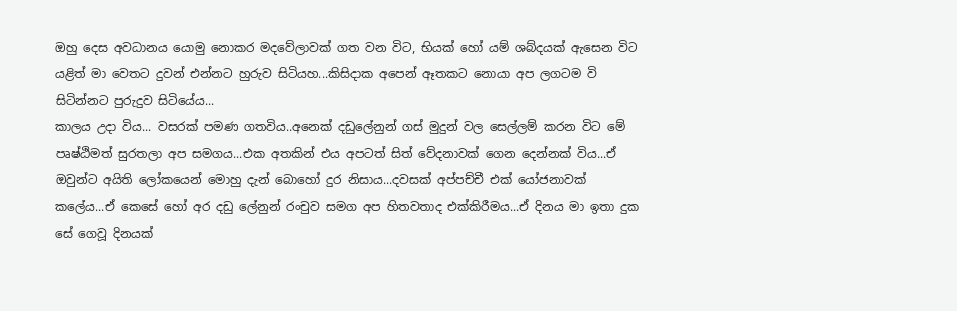ඔහු දෙස අවධානය යොමු නොකර මදවේලාවක් ගත වන විට, භියක් හෝ යම් ශබ්දයක් ඇසෙන විට යළිත් මා වෙතට දුවන් එන්නට හුරුව සිටියහ...කිසිදාක අපෙන් ඈතකට නොයා අප ලගටම වි සිටින්නට පුරුදුව සිටියේය...
කාලය උදා විය... වසරක් පමණ ගතවිය..අනෙක් දඩුලේනුන් ගස් මුදුන් වල සෙල්ලම් කරන විට මේ පෘෂ්ඨිමත් සුරතලා අප සමගය...එක අතකින් එය අපටත් සිත් වේදනාවක් ගෙන දෙන්නක් විය...ඒ ඔවුන්ට අයිති ලෝකයෙන් මොහු දැන් බොහෝ දුර නිසාය...දවසක් අප්පච්චී එක් යෝජනාවක් කලේය...ඒ කෙසේ හෝ අර දඩු ලේනුන් රංචුව සමග අප හිතවතාද එක්කිරීමය...ඒ දිනය මා ඉතා දුක සේ ගෙවූ දිනයක්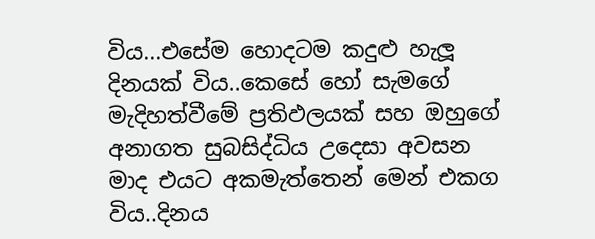විය...එසේම හොදටම කදුළු හැලූ දිනයක් විය..කෙසේ හෝ සැමගේ මැදිහත්වීමේ ප්‍රතිඵලයක් සහ ඔහුගේ අනාගත සුබසිද්ධිය උදෙසා අවසන මාද එයට අකමැත්තෙන් මෙන් එකග විය..දිනය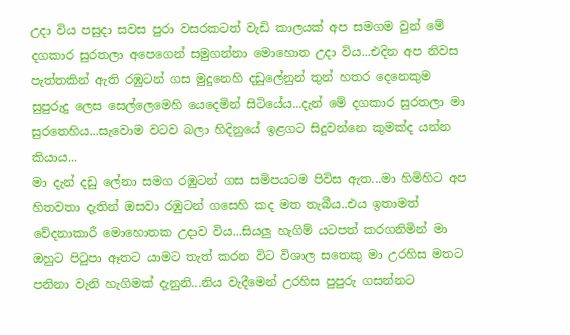උදා විය පසුදා සවස පුරා වසරකටත් වැඩි කාලයක් අප සමගම වුන් මේ දගකාර සුරතලා අපෙගෙන් සමුගන්නා මොහොත උදා විය...එදින අප නිවස පැත්තකින් ඇති රඹුටන් ගස මුදුනෙහි දඩුලේනුන් තුන් හතර දෙනෙකුම සුපුරුදු ලෙස සෙල්ලෙමෙහි යෙදෙමින් සිටියේය...දැන් මේ දගකාර සුරතලා මා සුරතෙහිය...සැවොම වටව බලා හිදිනුයේ ඉළගට සිදුවන්නෙ කුමක්ද යන්න කියාය...
මා දැන් දඩු ලේනා සමග රඹුටන් ගස සමිපයටම පිවිස ඇත...මා හිමිහිට අප හිතවතා දැතින් ඔසවා රඹුටන් ගසෙහි කද මත තැබීය..එය ඉතාමත් වේදනාකාරී මොහොතක උදාව විය...සියලු හැගිම් යටපත් කරගනිමින් මා ඔහුට පිටුපා ඈතට යාමට තැත් කරන විට විශාල සතෙකු මා උරහිස මතට පනිනා වැනි හැගිමක් දැනුනි...නිය වැදීමෙන් උරහිස පුපුරු ගසන්නට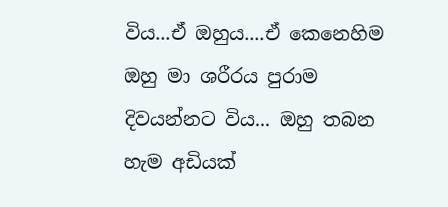විය...ඒ ඔහුය....ඒ කෙනෙහිම ඔහු මා ශරීරය පුරාම දිවයන්නට විය... ඔහු තබන හැම අඩියක්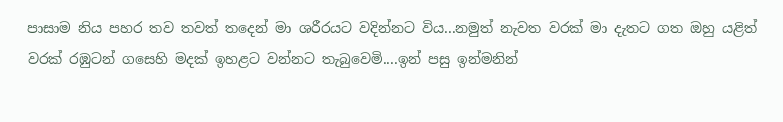පාසාම නිය පහර තව තවත් තදෙන් මා ශරීරයට වදින්නට විය...නමුත් නැවත වරක් මා දැතට ගත ඔහු යළිත් වරක් රඹුටන් ගසෙහි මදක් ඉහළට වන්නට තැබුවෙමි....ඉන් පසු ඉන්මනින්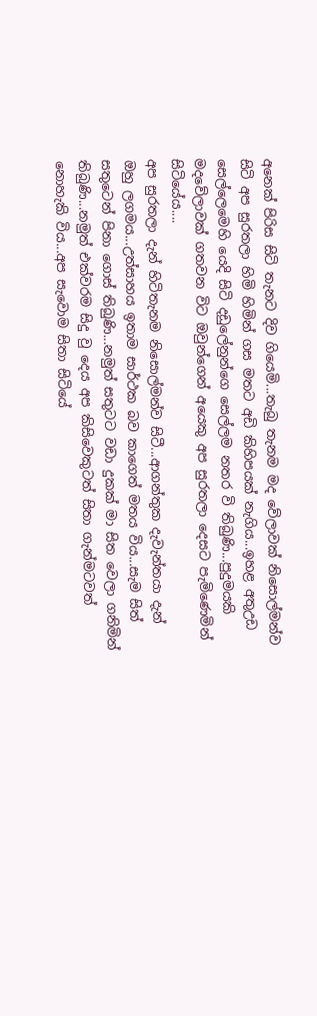අනෙක් පිරිස සිටි තැනට දිව ගියෙමි...තැබු තැනම මද වේලාවක් නිසොල්මන්ව සිටි අප සුරතලා හිමි හිමින් ගස මතට අඩි කිහිපයක් නැගිය...ඉහළ අතුඋඩ සෙල්ලෙමෙහි යෙදි සිටි දඩුලේනුන්ගෙ සෙල්ලම නතර වි තිබුණි...පුදුමයකි මදවේලාවක් ගතවන විට ඔවුන්ගෙන් අයෙකු අප සුරතලා දෙසට පැමිණෙමින් සිටියේය....
අප සුරතලා දැන් හිටිතැනම නිසොල්මන්ව සිටී...ආගන්තුක දැවැන්තයා දැන් ඔහු ලගමය...උත්සාහය ඉතාම සාර්ථක බව කාගෙත් මතය විය...සැම සිත් සතුටෙන් පිනා ගොස් තිබුණි...නමුත් සතුටට වඩා දුකක් මා සිත වෙලා ගනිමින් තිබුණි...නමුත් එක්වරම සිදු වු දෙය අප කිසිවෙකුටත් සිතා ගැන්මටවත් නොහැකි විය...අප සැවොම සිතා සිටියේ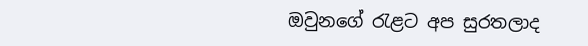ඔවුනගේ රැළට අප සුරතලාද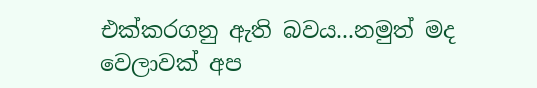එක්කරගනු ඇති බවය...නමුත් මද වෙලාවක් අප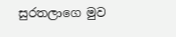සුරතලාගෙ මුව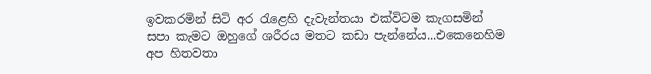ඉවකරමින් සිටි අර රැළෙහි දැවැන්තයා එක්විටම කැගසමින් සපා කැමට ඔහුගේ ශරීරය මතට කඩා පැන්නේය...එකෙනෙහිම අප හිතවතා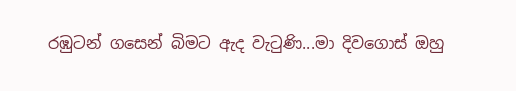රඹුටන් ගසෙන් බිමට ඇද වැටුණි...මා දිවගොස් ඔහු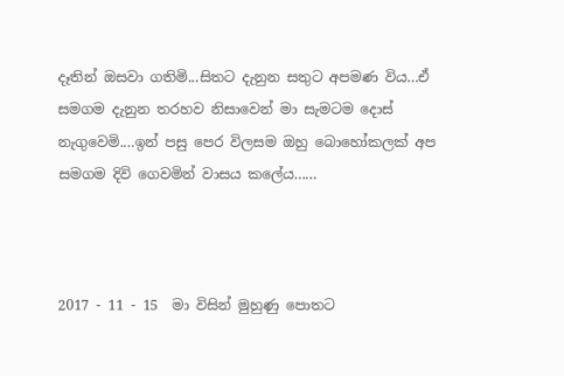දෑතින් ඔසවා ගතිමි...සිතට දැනුන සතුට අපමණ විය...ඒ සමගම දැනුන තරහව නිසාවෙන් මා සැමටම දොස් නැගුවෙමි....ඉන් පසු පෙර විලසම ඔහු බොහෝකලක් අප සමගම දිවි ගෙවමින් වාසය කලේය......



2017 - 11 - 15  මා විසින් මුහුණු පොතට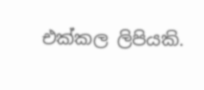එක්කල ලිපියකි.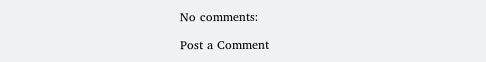No comments:

Post a Comment